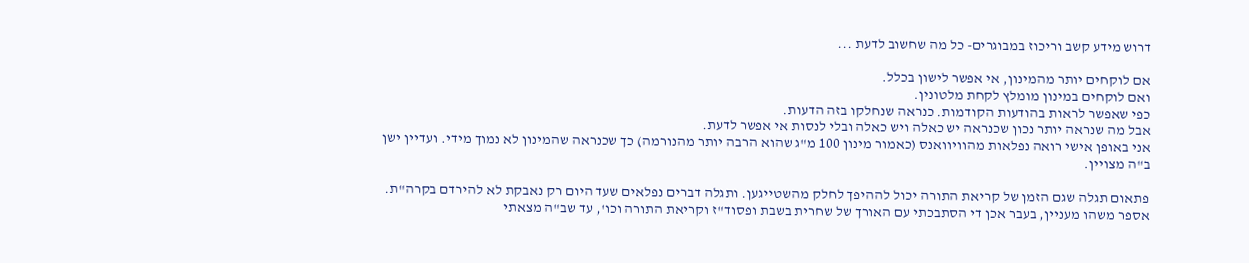דרוש מידע קשב וריכוז במבוגרים- כל מה שחשוב לדעת ...

אם לוקחים יותר מהמינון, אי אפשר לישון בכלל.
ואם לוקחים במינון מומלץ לקחת מלטונין.
כפי שאפשר לראות בהודעות הקודמות. כנראה שנחלקו בזה הדעות.
אבל מה שנראה יותר נכון שכנראה יש כאלה ויש כאלה ובלי לנסות אי אפשר לדעת.
אני באופן אישי רואה נפלאות מהוויוואנס (כאמור מינון 100 מ"ג שהוא הרבה יותר מהנורמה) כך שכנראה שהמינון לא נמוך מידי. ועדיין ישן ב"ה מצויין.

פתאום תגלה שגם הזמן של קריאת התורה יכול לההיפך לחלק מהשטייגען. ותגלה דברים נפלאים שעד היום רק נאבקת לא להירדם בקרה"ת.
אספר משהו מעניין, בעבר אכן די הסתבכתי עם האורך של שחרית בשבת ופסוד"ז וקריאת התורה וכו', עד שב"ה מצאתי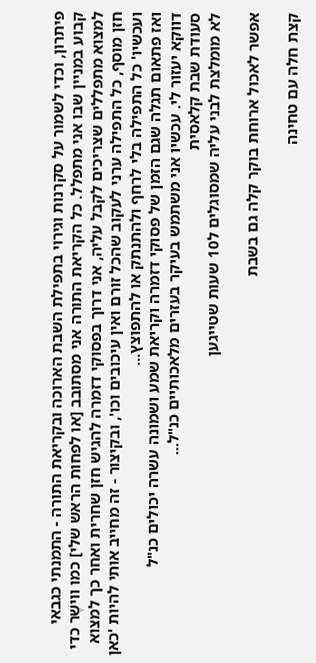פיתרון, וכדי לשמור על סקרנות וגירוי בתפילת השבת הארוכה ובקריאת התורה - התמנתי כגבאי קבוע במניין שבו אני מתפלל. כל הקריאת התורה אני מסתובב [או לפחות הראש שלי] כמו ווישֶׁר כדי למצוא מתפללים שצריכים לקבל עליה, אני דרוך בפסוקי דזמרה להגיש חזן שחרית ואחר כך למצוא חזן מוסף, כל התפילה ערני לעקוב שהכל זורם ואין עיכובים וכו', ובקיצור - זה מחייב אותי להיות 'כאן ועכשיו' כל התפילה בלי לרחף ולהתנתק או להתפוצץ...
ואז פתאום תגלה שגם הזמן של פסוקי דזמרה וקריאת שמע ושמונה עשרה יכולים כנ"ל
דווקא יעזור לי. עכשיו אני משתמש בעיקר בעזרים מלאכותיים כנ"ל...
סעודת שבת קלאסית
לא מומלצת לבני עליה שמסוגלים ל10 שעות שטייגען

אפשר לאכול ארוחת בוקר קלה גם בשבת

קצת חלה עם טחינה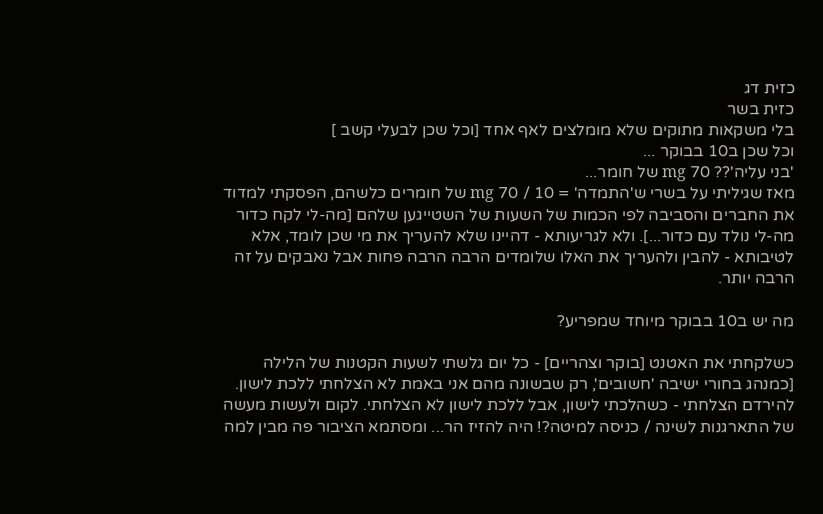כזית דג
כזית בשר
בלי משקאות מתוקים שלא מומלצים לאף אחד [וכל שכן לבעלי קשב ]
וכל שכן ב10 בבוקר ...
'בני עליה'?? 70 mg של חומר...
מאז שגיליתי על בשרי ש'התמדה' = 10 / 70 mg של חומרים כלשהם, הפסקתי למדוד את החברים והסביבה לפי הכמות של השעות של השטייגען שלהם [מה-לי לקח כדור מה-לי נולד עם כדור...]. ולא לגריעותא - דהיינו שלא להעריך את מי שכן לומד, אלא לטיבותא - להבין ולהעריך את האלו שלומדים הרבה הרבה פחות אבל נאבקים על זה הרבה יותר.

מה יש ב10 בבוקר מיוחד שמפריע?

כשלקחתי את האטנט [בוקר וצהריים] - כל יום גלשתי לשעות הקטנות של הלילה [כמנהג בחורי ישיבה 'חשובים', רק שבשונה מהם אני באמת לא הצלחתי ללכת לישון. להירדם הצלחתי - כשהלכתי לישון, אבל ללכת לישון לא הצלחתי. לקום ולעשות מעשה של התארגנות לשינה / כניסה למיטה?! היה להזיז הר... ומסתמא הציבור פה מבין למה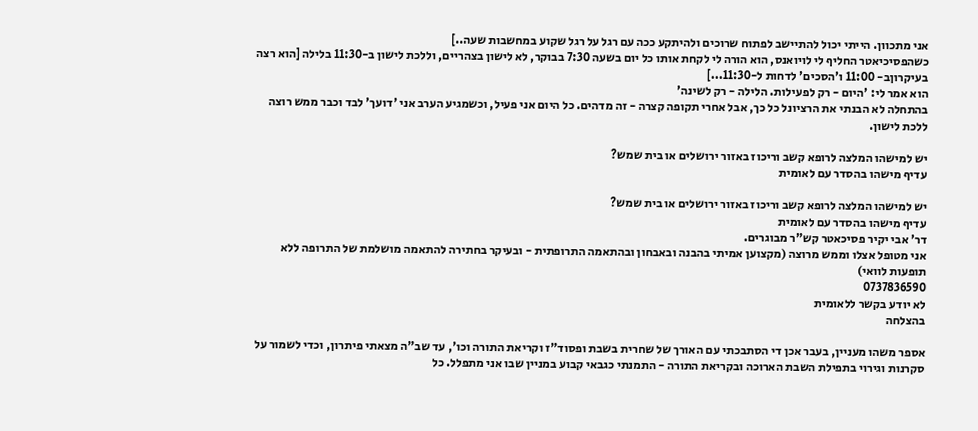אני מתכוון. הייתי יכול להתיישב לפתוח שרוכים ולהיתקע ככה עם רגל על רגל שקוע במחשבות שעה..]
כשהפסיכיאטר החליף לי לויואנס, הוא הורה לי לקחת אותו כל יום בשעה 7:30 בבוקר, לא לישון בצהריים, וללכת לישון ב-11:30 בלילה [הוא רצה בעיקרוןב- 11:00 ו'הסכים' לדחות ל-11:30...]
הוא אמר לי: 'היום - רק לפעילות. הלילה - רק לשינה'
בהתחלה לא הבנתי את הרציונל כל כך, אבל אחרי תקופה קצרה - זה מדהים. כל היום אני פעיל, וכשמגיע הערב אני 'דועך' לבד וכבר ממש רוצה ללכת לישון.

יש למישהו המלצה לרופא קשב וריכוז באזור ירושלים או בית שמש?
עדיף מישהו בהסדר עם לאומית

יש למישהו המלצה לרופא קשב וריכוז באזור ירושלים או בית שמש?
עדיף מישהו בהסדר עם לאומית
דר' אבי יקיר פסיכאטר קש"ר מבוגרים.
אני מטופל אצלו וממש מרוצה (מקצוען אמיתי בהבנה ובאבחון ובהתאמה התרופתית - ובעיקר בחתירה להתאמה מושלמת של התרופה ללא תופעות לוואי)
0737836590
לא יודע בקשר ללאומית
בהצלחה

אספר משהו מעניין, בעבר אכן די הסתבכתי עם האורך של שחרית בשבת ופסוד"ז וקריאת התורה וכו', עד שב"ה מצאתי פיתרון, וכדי לשמור על סקרנות וגירוי בתפילת השבת הארוכה ובקריאת התורה - התמנתי כגבאי קבוע במניין שבו אני מתפלל. כל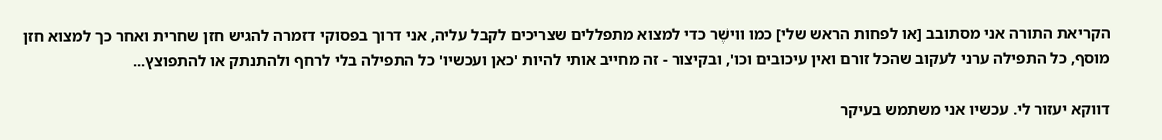הקריאת התורה אני מסתובב [או לפחות הראש שלי] כמו ווישֶׁר כדי למצוא מתפללים שצריכים לקבל עליה, אני דרוך בפסוקי דזמרה להגיש חזן שחרית ואחר כך למצוא חזן מוסף, כל התפילה ערני לעקוב שהכל זורם ואין עיכובים וכו', ובקיצור - זה מחייב אותי להיות 'כאן ועכשיו' כל התפילה בלי לרחף ולהתנתק או להתפוצץ...

דווקא יעזור לי. עכשיו אני משתמש בעיקר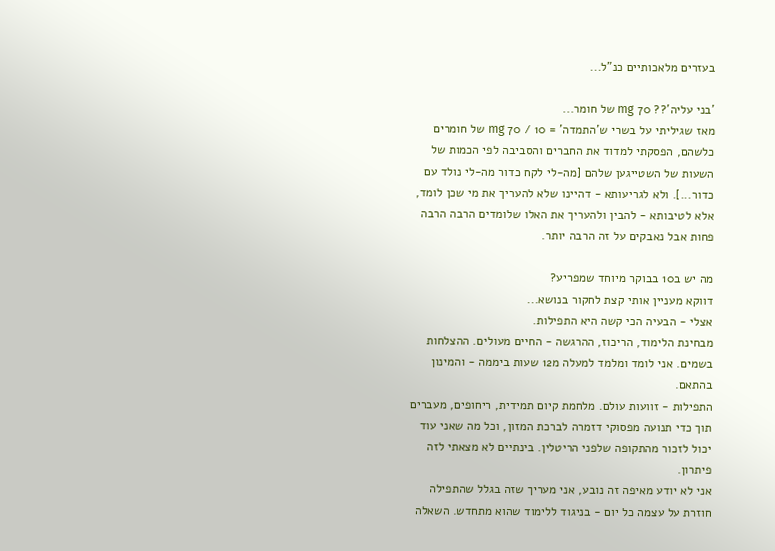בעזרים מלאכותיים כנ"ל...

'בני עליה'?? 70 mg של חומר...
מאז שגיליתי על בשרי ש'התמדה' = 10 / 70 mg של חומרים כלשהם, הפסקתי למדוד את החברים והסביבה לפי הכמות של השעות של השטייגען שלהם [מה-לי לקח כדור מה-לי נולד עם כדור...]. ולא לגריעותא - דהיינו שלא להעריך את מי שכן לומד, אלא לטיבותא - להבין ולהעריך את האלו שלומדים הרבה הרבה פחות אבל נאבקים על זה הרבה יותר.

מה יש ב10 בבוקר מיוחד שמפריע?
דווקא מעניין אותי קצת לחקור בנושא...
אצלי - הבעיה הכי קשה היא התפילות.
מבחינת הלימוד, הריכוז, ההרגשה - החיים מעולים. ההצלחות בשמים. אני לומד ומלמד למעלה מ12 שעות ביממה - והמינון בהתאם.
התפילות - זוועות עולם. מלחמת קיום תמידית, ריחופים, מעברים תוך כדי תנועה מפסוקי דזמרה לברכת המזון, וכל מה שאני עוד יכול לזכור מהתקופה שלפני הריטלין. בינתיים לא מצאתי לזה פיתרון.
אני לא יודע מאיפה זה נובע, אני מעריך שזה בגלל שהתפילה חוזרת על עצמה כל יום - בניגוד ללימוד שהוא מתחדש. השאלה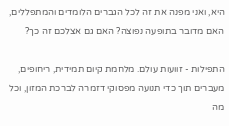היא, ואני מפנה את זה לכל הגברים הלומדים והמתפללים, האם מדובר בתופעה נפוצה? האם גם אצלכם זה כך?

התפילות - זוועות עולם. מלחמת קיום תמידית, ריחופים, מעברים תוך כדי תנועה מפסוקי דזמרה לברכת המזון, וכל מה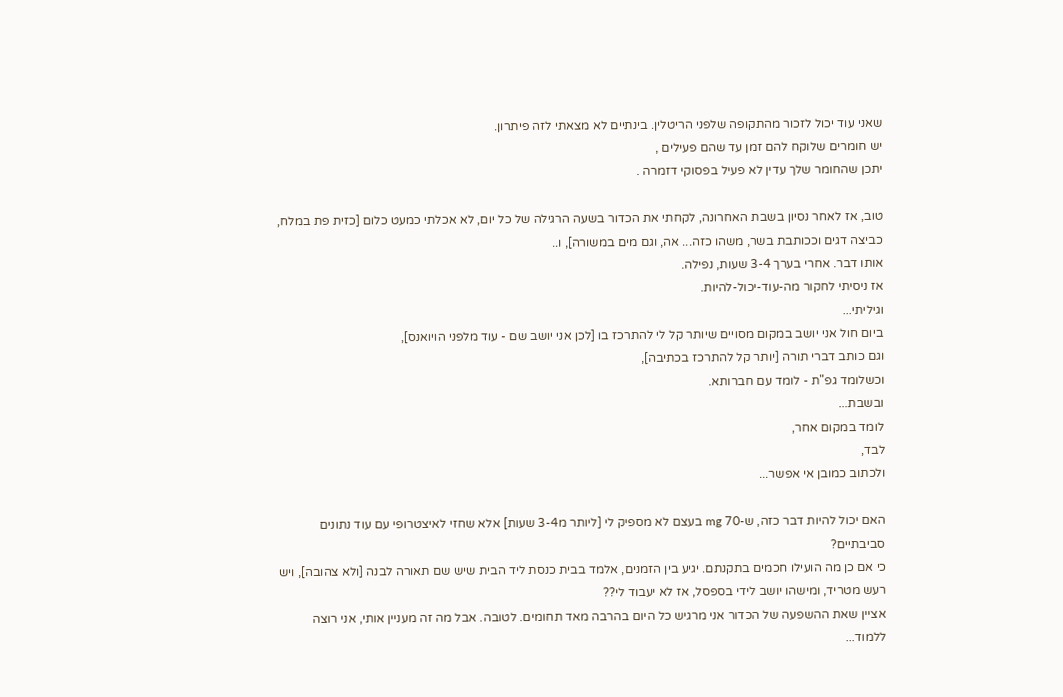שאני עוד יכול לזכור מהתקופה שלפני הריטלין. בינתיים לא מצאתי לזה פיתרון.
יש חומרים שלוקח להם זמן עד שהם פעילים ,
יתכן שהחומר שלך עדין לא פעיל בפסוקי דזמרה .

טוב, אז לאחר נסיון בשבת האחרונה, לקחתי את הכדור בשעה הרגילה של כל יום, לא אכלתי כמעט כלום [כזית פת במלח, כביצה דגים וככותבת בשר, משהו כזה... אה, וגם מים במשורה], ו..
אותו דבר. אחרי בערך 3-4 שעות, נפילה.
אז ניסיתי לחקור מה-עוד-יכול-להיות.
וגיליתי...
ביום חול אני יושב במקום מסויים שיותר קל לי להתרכז בו [לכן אני יושב שם - עוד מלפני הויואנס],
וגם כותב דברי תורה [יותר קל להתרכז בכתיבה],
וכשלומד גפ"ת - לומד עם חברותא.
ובשבת...
לומד במקום אחר,
לבד,
ולכתוב כמובן אי אפשר...

האם יכול להיות דבר כזה, ש-70 mg בעצם לא מספיק לי [ליותר מ3-4 שעות] אלא שחזי לאיצטרופי עם עוד נתונים סביבתיים?
כי אם כן מה הועילו חכמים בתקנתם. יגיע בין הזמנים, אלמד בבית כנסת ליד הבית שיש שם תאורה לבנה [ולא צהובה], ויש רעש מטריד, ומישהו יושב לידי בספסל, אז לא יעבוד לי??
אציין שאת ההשפעה של הכדור אני מרגיש כל היום בהרבה מאד תחומים. לטובה. אבל מה זה מעניין אותי, אני רוצה ללמוד...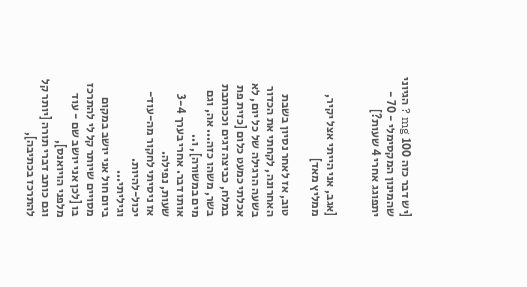[יש דבר כזה 100 mg ? הגיוני שהמינון המקסימלי - 70 - יתפוגג אחרי 4 שעות?]


[אגב, אני הייתי אצל יקיר, ממליץ מאד]

טוב, אז לאחר נסיון בשבת האחרונה, לקחתי את הכדור בשעה הרגילה של כל יום, לא אכלתי כמעט כלום [כזית פת במלח, כביצה דגים וככותבת בשר, משהו כזה... אה, וגם מים במשורה], ו..
אותו דבר. אחרי בערך 3-4 שעות, נפילה.
אז ניסיתי לחקור מה-עוד-יכול-להיות.
וגיליתי...
ביום חול אני יושב במקום מסויים שיותר קל לי להתרכז בו [לכן אני יושב שם - עוד מלפני הויואנס],
וגם כותב דברי תורה [יותר קל להתרכז בכתיבה],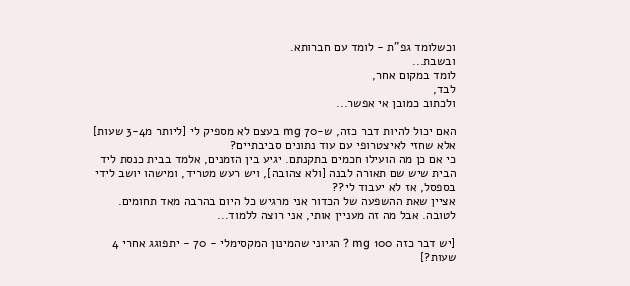וכשלומד גפ"ת - לומד עם חברותא.
ובשבת...
לומד במקום אחר,
לבד,
ולכתוב כמובן אי אפשר...

האם יכול להיות דבר כזה, ש-70 mg בעצם לא מספיק לי [ליותר מ3-4 שעות] אלא שחזי לאיצטרופי עם עוד נתונים סביבתיים?
כי אם כן מה הועילו חכמים בתקנתם. יגיע בין הזמנים, אלמד בבית כנסת ליד הבית שיש שם תאורה לבנה [ולא צהובה], ויש רעש מטריד, ומישהו יושב לידי בספסל, אז לא יעבוד לי??
אציין שאת ההשפעה של הכדור אני מרגיש כל היום בהרבה מאד תחומים. לטובה. אבל מה זה מעניין אותי, אני רוצה ללמוד...

[יש דבר כזה 100 mg ? הגיוני שהמינון המקסימלי - 70 - יתפוגג אחרי 4 שעות?]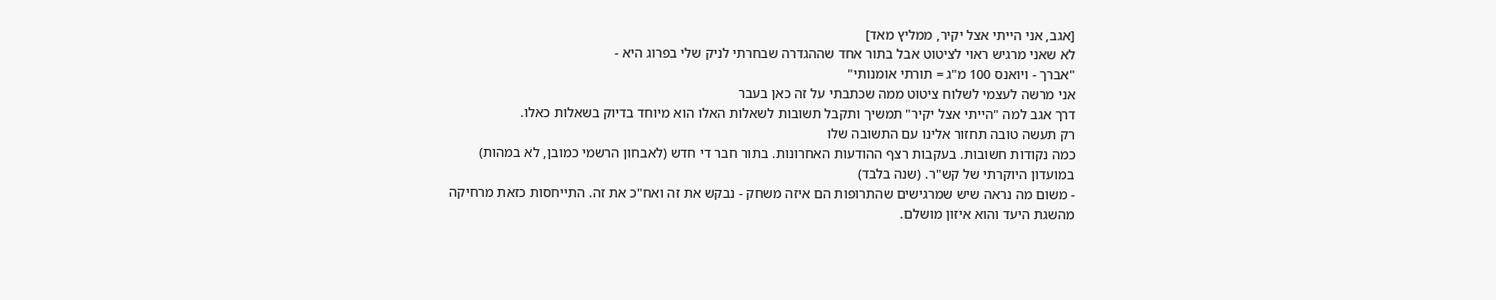[אגב, אני הייתי אצל יקיר, ממליץ מאד]
לא שאני מרגיש ראוי לציטוט אבל בתור אחד שההגדרה שבחרתי לניק שלי בפרוג היא -
"אברך - ויואנס 100 מ"ג = תורתי אומנותי"
אני מרשה לעצמי לשלוח ציטוט ממה שכתבתי על זה כאן בעבר
דרך אגב למה "הייתי אצל יקיר" תמשיך ותקבל תשובות לשאלות האלו הוא מיוחד בדיוק בשאלות כאלו.
רק תעשה טובה תחזור אלינו עם התשובה שלו
כמה נקודות חשובות. בעקבות רצף ההודעות האחרונות. בתור חבר די חדש (לאבחון הרשמי כמובן, לא במהות) במועדון היוקרתי של קש"ר. (שנה בלבד)
- משום מה נראה שיש שמרגישים שהתרופות הם איזה משחק - נבקש את זה ואח"כ את זה. התייחסות כזאת מרחיקה מהשגת היעד והוא איזון מושלם.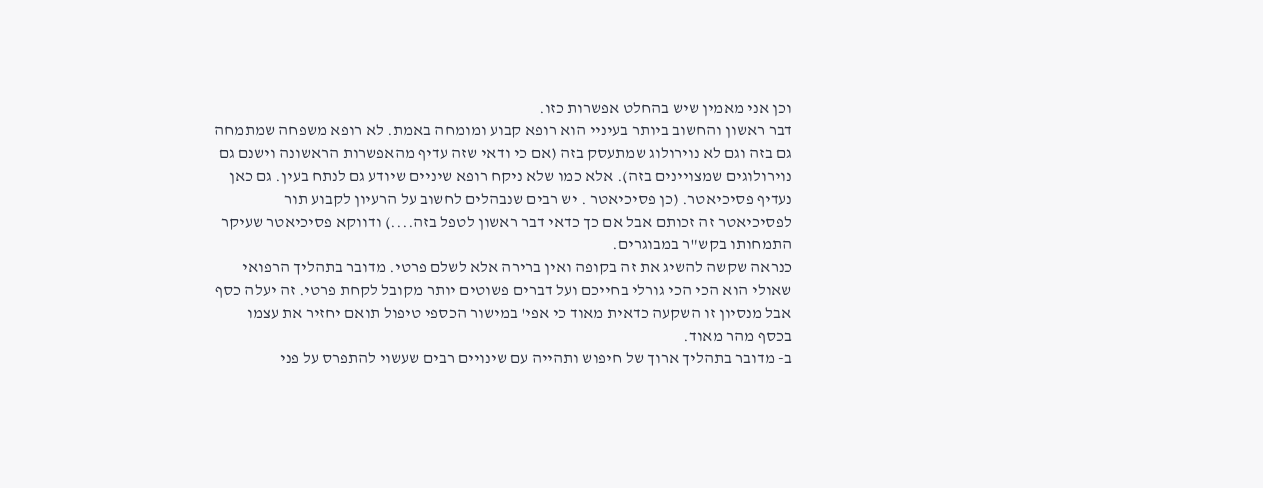וכן אני מאמין שיש בהחלט אפשרות כזו.
דבר ראשון והחשוב ביותר בעיניי הוא רופא קבוע ומומחה באמת. לא רופא משפחה שמתמחה גם בזה וגם לא נוירולוג שמתעסק בזה (אם כי ודאי שזה עדיף מהאפשרות הראשונה וישנם גם נוירולוגים שמצויינים בזה). אלא כמו שלא ניקח רופא שיניים שיודע גם לנתח בעין. גם כאן נעדיף פסיכיאטר. (כן פסיכיאטר . יש רבים שנבהלים לחשוב על הרעיון לקבוע תור לפסיכיאטר זה זכותם אבל אם כך כדאי דבר ראשון לטפל בזה....) ודווקא פסיכיאטר שעיקר התמחותו בקש"ר במבוגרים.
כנראה שקשה להשיג את זה בקופה ואין ברירה אלא לשלם פרטי. מדובר בתהליך הרפואי שאולי הוא הכי הכי גורלי בחייכם ועל דברים פשוטים יותר מקובל לקחת פרטי. זה יעלה כסף אבל מנסיון זו השקעה כדאית מאוד כי אפי' במישור הכספי טיפול תואם יחזיר את עצמו בכסף מהר מאוד.
ב- מדובר בתהליך ארוך של חיפוש ותהייה עם שינויים רבים שעשוי להתפרס על פני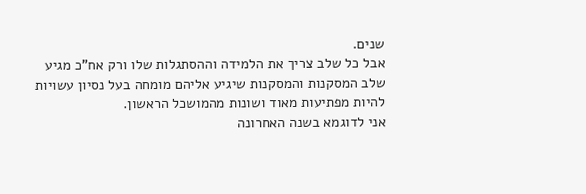שנים.
אבל כל שלב צריך את הלמידה וההסתגלות שלו ורק אח"כ מגיע שלב המסקנות והמסקנות שיגיע אליהם מומחה בעל נסיון עשויות להיות מפתיעות מאוד ושונות מהמושכל הראשון.
אני לדוגמא בשנה האחרונה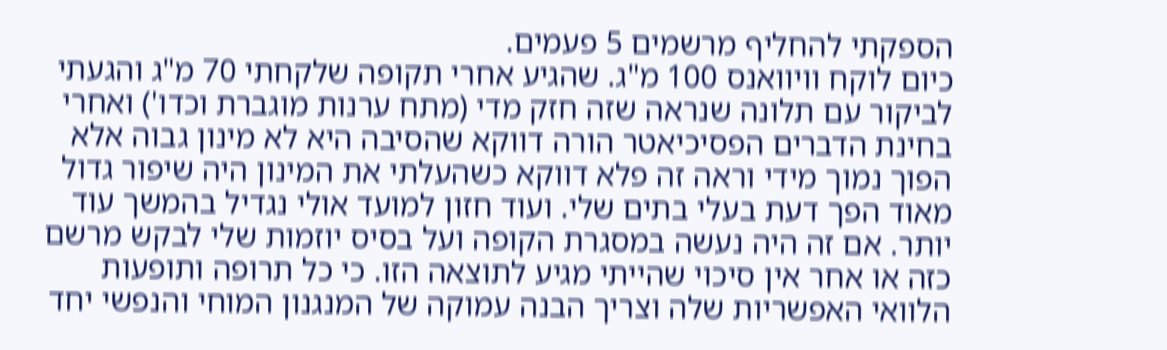הספקתי להחליף מרשמים 5 פעמים.
כיום לוקח וויוואנס 100 מ"ג. שהגיע אחרי תקופה שלקחתי 70 מ"ג והגעתי לביקור עם תלונה שנראה שזה חזק מדי (מתח ערנות מוגברת וכדו') ואחרי בחינת הדברים הפסיכיאטר הורה דווקא שהסיבה היא לא מינון גבוה אלא הפוך נמוך מידי וראה זה פלא דווקא כשהעלתי את המינון היה שיפור גדול מאוד הפך דעת בעלי בתים שלי. ועוד חזון למועד אולי נגדיל בהמשך עוד יותר. אם זה היה נעשה במסגרת הקופה ועל בסיס יוזמות שלי לבקש מרשם כזה או אחר אין סיכוי שהייתי מגיע לתוצאה הזו. כי כל תרופה ותופעות הלוואי האפשריות שלה וצריך הבנה עמוקה של המנגנון המוחי והנפשי יחד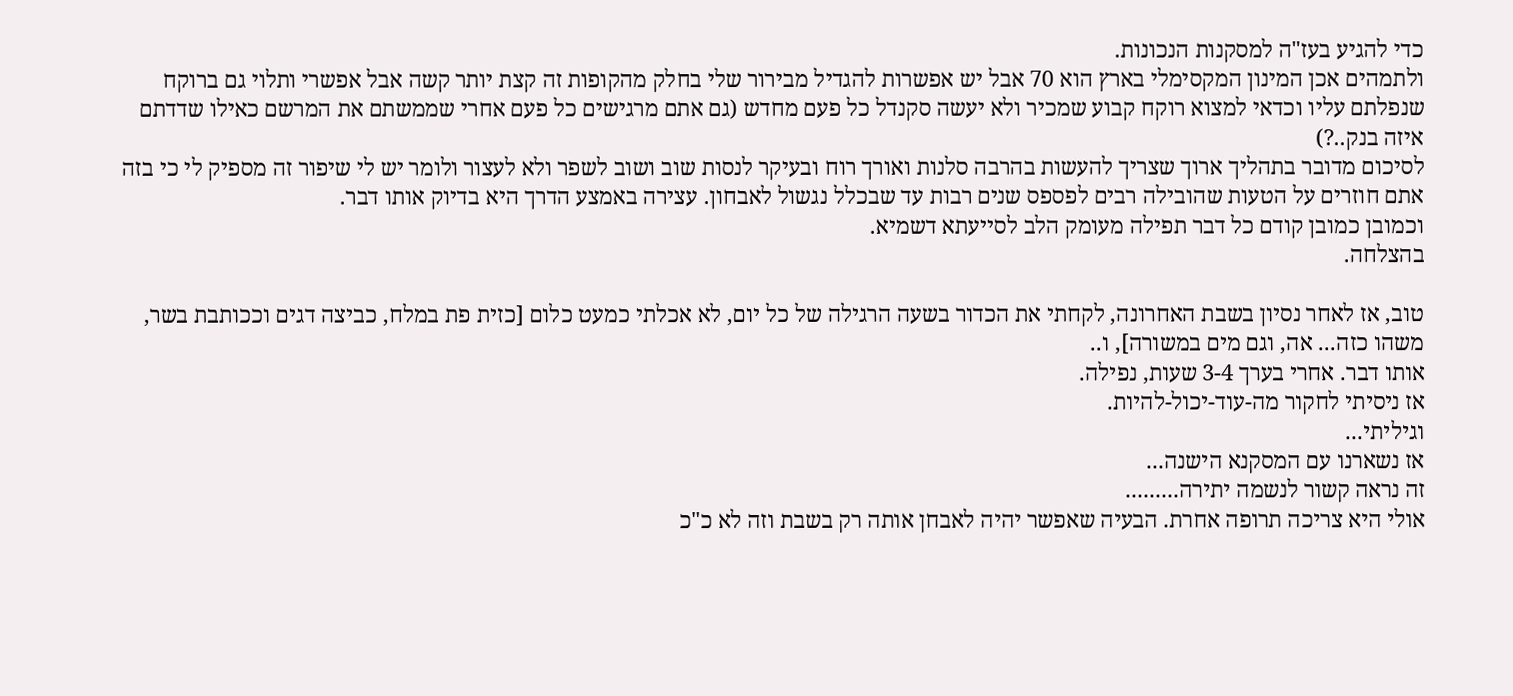כדי להגיע בעז"ה למסקנות הנכונות.
ולתמהים אכן המינון המקסימלי בארץ הוא 70 אבל יש אפשרות להגדיל מבירור שלי בחלק מהקופות זה קצת יותר קשה אבל אפשרי ותלוי גם ברוקח שנפלתם עליו וכדאי למצוא רוקח קבוע שמכיר ולא יעשה סקנדל כל פעם מחדש (גם אתם מרגישים כל פעם אחרי שממשתם את המרשם כאילו שדדתם איזה בנק..?)
לסיכום מדובר בתהליך ארוך שצריך להעשות בהרבה סלנות ואורך רוח ובעיקר לנסות שוב ושוב לשפר ולא לעצור ולומר יש לי שיפור זה מספיק לי כי בזה אתם חוזרים על הטעות שהובילה רבים לפספס שנים רבות עד שבכלל נגשול לאבחון. עצירה באמצע הדרך היא בדיוק אותו דבר.
וכמובן כמובן קודם כל דבר תפילה מעומק הלב לסייעתא דשמיא.
בהצלחה.

טוב, אז לאחר נסיון בשבת האחרונה, לקחתי את הכדור בשעה הרגילה של כל יום, לא אכלתי כמעט כלום [כזית פת במלח, כביצה דגים וככותבת בשר, משהו כזה... אה, וגם מים במשורה], ו..
אותו דבר. אחרי בערך 3-4 שעות, נפילה.
אז ניסיתי לחקור מה-עוד-יכול-להיות.
וגיליתי...
אז נשארנו עם המסקנא הישנה...
זה נראה קשור לנשמה יתירה.........
אולי היא צריכה תרופה אחרת. הבעיה שאפשר יהיה לאבחן אותה רק בשבת וזה לא כ"כ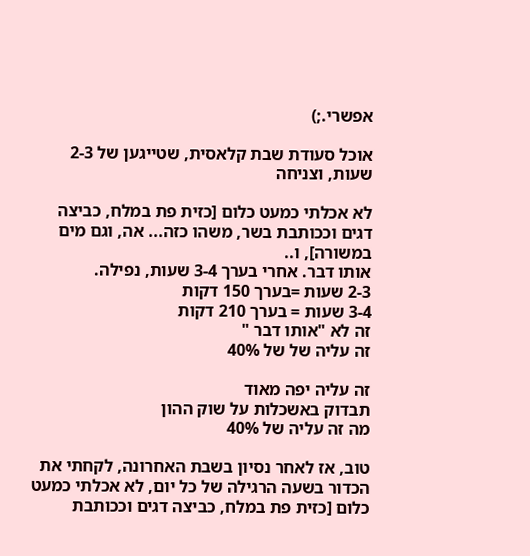אפשרי.;)

אוכל סעודת שבת קלאסית, שטייגען של 2-3 שעות, וצניחה

לא אכלתי כמעט כלום [כזית פת במלח, כביצה דגים וככותבת בשר, משהו כזה... אה, וגם מים במשורה], ו..
אותו דבר. אחרי בערך 3-4 שעות, נפילה.
2-3 שעות =בערך 150 דקות
3-4 שעות = בערך 210 דקות
זה לא "אותו דבר "
זה עליה של של 40%

זה עליה יפה מאוד
תבדוק באשכלות על שוק ההון
מה זה עליה של 40%

טוב, אז לאחר נסיון בשבת האחרונה, לקחתי את הכדור בשעה הרגילה של כל יום, לא אכלתי כמעט כלום [כזית פת במלח, כביצה דגים וככותבת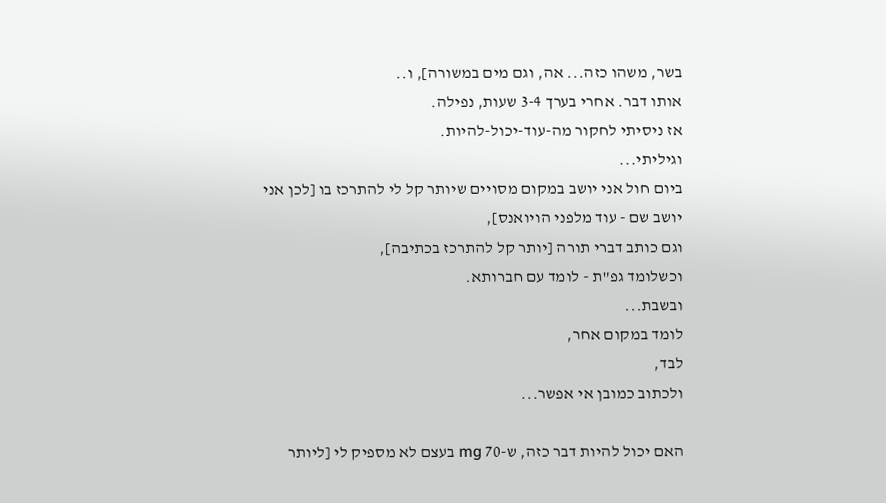בשר, משהו כזה... אה, וגם מים במשורה], ו..
אותו דבר. אחרי בערך 3-4 שעות, נפילה.
אז ניסיתי לחקור מה-עוד-יכול-להיות.
וגיליתי...
ביום חול אני יושב במקום מסויים שיותר קל לי להתרכז בו [לכן אני יושב שם - עוד מלפני הויואנס],
וגם כותב דברי תורה [יותר קל להתרכז בכתיבה],
וכשלומד גפ"ת - לומד עם חברותא.
ובשבת...
לומד במקום אחר,
לבד,
ולכתוב כמובן אי אפשר...

האם יכול להיות דבר כזה, ש-70 mg בעצם לא מספיק לי [ליותר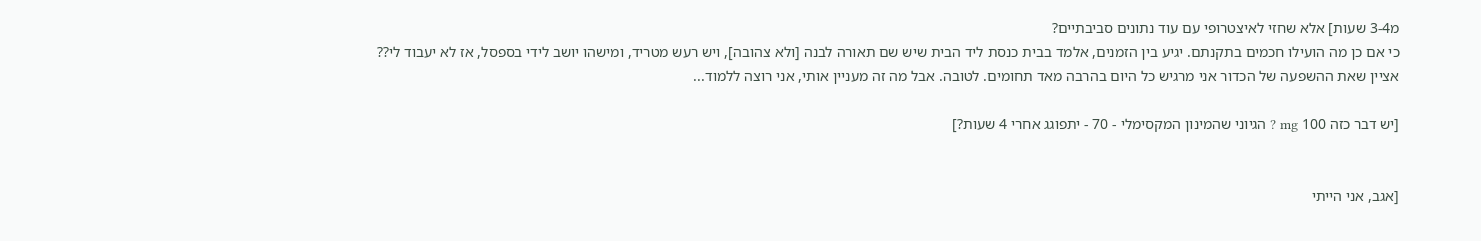מ3-4 שעות] אלא שחזי לאיצטרופי עם עוד נתונים סביבתיים?
כי אם כן מה הועילו חכמים בתקנתם. יגיע בין הזמנים, אלמד בבית כנסת ליד הבית שיש שם תאורה לבנה [ולא צהובה], ויש רעש מטריד, ומישהו יושב לידי בספסל, אז לא יעבוד לי??
אציין שאת ההשפעה של הכדור אני מרגיש כל היום בהרבה מאד תחומים. לטובה. אבל מה זה מעניין אותי, אני רוצה ללמוד...

[יש דבר כזה 100 mg ? הגיוני שהמינון המקסימלי - 70 - יתפוגג אחרי 4 שעות?]


[אגב, אני הייתי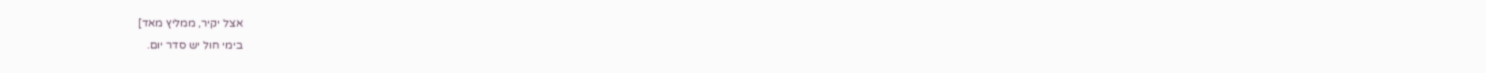אצל יקיר, ממליץ מאד]
בימי חול יש סדר יום.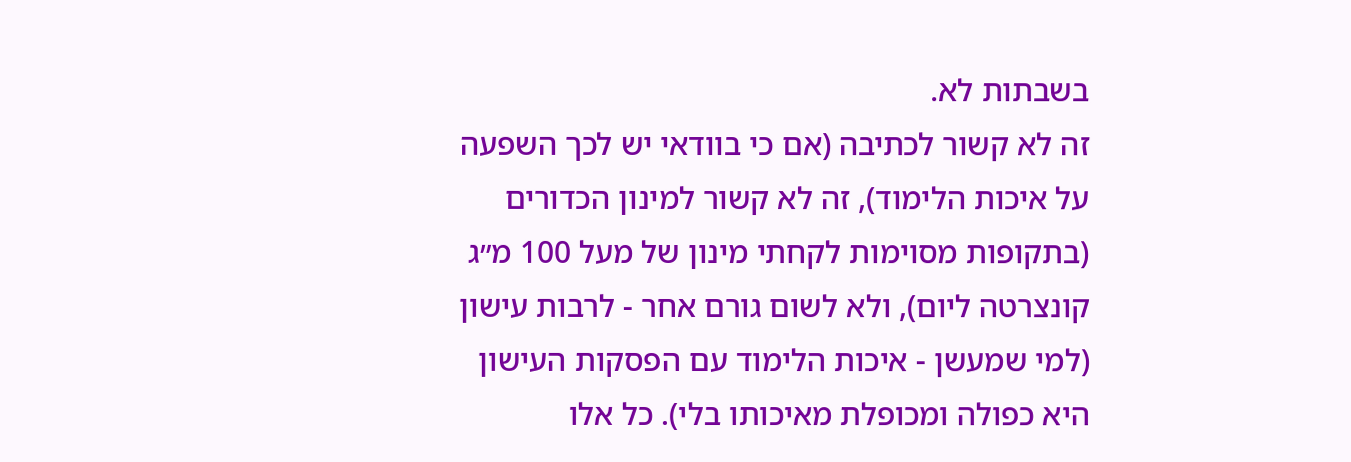בשבתות לא.
זה לא קשור לכתיבה (אם כי בוודאי יש לכך השפעה על איכות הלימוד), זה לא קשור למינון הכדורים (בתקופות מסוימות לקחתי מינון של מעל 100 מ״ג קונצרטה ליום), ולא לשום גורם אחר - לרבות עישון (למי שמעשן - איכות הלימוד עם הפסקות העישון היא כפולה ומכופלת מאיכותו בלי). כל אלו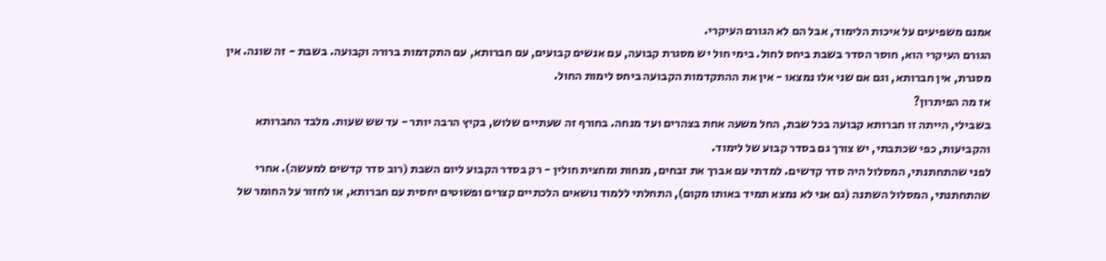אמנם משפיעים על איכות הלימוד, אבל הם לא הגורם העיקרי.
הגורם העיקרי הוא, חוסר הסדר בשבת ביחס לחול. בימי חול יש מסגרת קבועה, עם אנשים קבועים, עם חברותא, עם התקדמות ברורה וקבועה. בשבת - זה שונה. אין מסגרת, אין חברותא, וגם אם שני אלו נמצאו - אין את ההתקדמות הקבועה ביחס לימות החול.
אז מה הפיתרון?
בשבילי, הייתה זו חברותא קבועה בכל שבת, החל משעה אחת בצהרים ועד מנחה. בחורף זה שעתיים שלוש, בקיץ הרבה יותר - עד שש שעות. מלבד החברותא והקביעות, כפי שכתבתי, יש צורך גם בסדר קבוע של לימוד.
לפני שהתחתנתי, המסלול היה סדר קדשים. למדתי עם אברך את זבחים, מנחות ומחצית חולין - רק בסדר הקבוע ליום השבת (רוב סדר קדשים למעשה). אחרי שהתחתנתי, המסלול השתנה (גם אני לא נמצא תמיד באותו מקום), התחלתי ללמוד נושאים הלכתיים קצרים ופשוטים יחסית עם חברותא, או לחזור על החומר של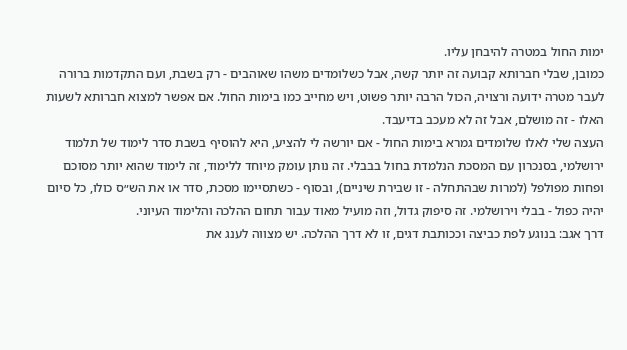ימות החול במטרה להיבחן עליו.
כמובן, שבלי חברותא קבועה זה יותר קשה, אבל כשלומדים משהו שאוהבים - רק בשבת, ועם התקדמות ברורה לעבר מטרה ידועה ורצויה, הכול הרבה יותר פשוט, ויש מחייב כמו בימות החול. אם אפשר למצוא חברותא לשעות האלו - זה מושלם, אבל זה לא מעכב בדיעבד.
העצה שלי לאלו שלומדים גמרא בימות החול - אם יורשה לי להציע, היא להוסיף בשבת סדר לימוד של תלמוד ירושלמי, בסנכרון עם המסכת הנלמדת בחול בבבלי. זה נותן עומק מיוחד ללימוד, זה לימוד שהוא יותר מסוכם ופחות מפולפל (למרות שבהתחלה - זו שבירת שיניים), ובסוף - כשתסיימו מסכת, סדר או את הש״ס כולו, כל סיום יהיה כפול - בבלי וירושלמי. זה סיפוק גדול, וזה מועיל מאוד עבור תחום ההלכה והלימוד העיוני.
דרך אגב: בנוגע לפת כביצה וככותבת דגים, זו לא דרך ההלכה. יש מצווה לענג את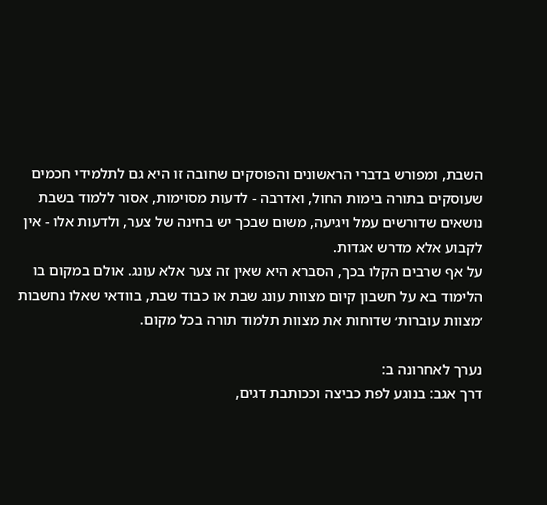השבת, ומפורש בדברי הראשונים והפוסקים שחובה זו היא גם לתלמידי חכמים שעוסקים בתורה בימות החול, ואדרבה - לדעות מסוימות, אסור ללמוד בשבת נושאים שדורשים עמל ויגיעה, משום שבכך יש בחינה של צער, ולדעות אלו - אין לקבוע אלא מדרש אגדות.
על אף שרבים הקלו בכך, הסברא היא שאין זה צער אלא עונג. אולם במקום בו הלימוד בא על חשבון קיום מצוות עונג שבת או כבוד שבת, בוודאי שאלו נחשבות ׳מצוות עוברות׳ שדוחות את מצוות תלמוד תורה בכל מקום.

נערך לאחרונה ב:
דרך אגב: בנוגע לפת כביצה וככותבת דגים,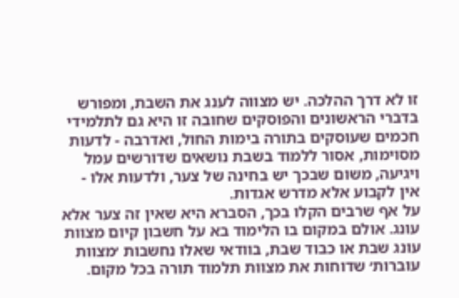זו לא דרך ההלכה. יש מצווה לענג את השבת, ומפורש בדברי הראשונים והפוסקים שחובה זו היא גם לתלמידי חכמים שעוסקים בתורה בימות החול, ואדרבה - לדעות מסוימות, אסור ללמוד בשבת נושאים שדורשים עמל ויגיעה, משום שבכך יש בחינה של צער, ולדעות אלו - אין לקבוע אלא מדרש אגדות.
על אף שרבים הקלו בכך, הסברא היא שאין זה צער אלא עונג. אולם במקום בו הלימוד בא על חשבון קיום מצוות עונג שבת או כבוד שבת, בוודאי שאלו נחשבות ׳מצוות עוברות׳ שדוחות את מצוות תלמוד תורה בכל מקום.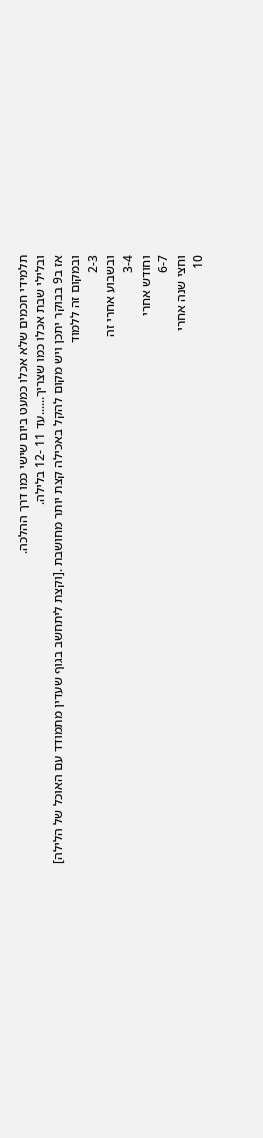תלמידי חכמים שלא אכלו כמעט ביום שישי כמו דרך ההלכה.
ובלילי שבת אכלו כמו שצריך......עד 11 -12 בלילה.
אז ב9 בבוקר יתכן ויש מקום להקל באכילה קצת יותר מחושבת .[וקצת ליתחשב בגוף שעדין מתמודד עם האוכל של הלילה]
ובמקום זה ללמוד
2-3
ובשבוע אחרי זה
3-4
וחודש אחרי
6-7
וחצי שנה אחרי
10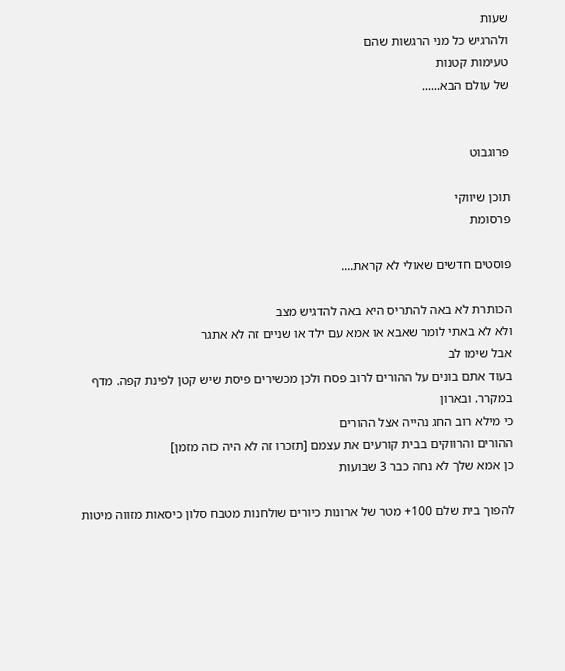שעות
ולהרגיש כל מני הרגשות שהם
טעימות קטנות
של עולם הבא......


פרוגבוט

תוכן שיווקי
פרסומת

פוסטים חדשים שאולי לא קראת....

הכותרת לא באה להתריס היא באה להדגיש מצב
ולא לא באתי לומר שאבא או אמא עם ילד או שניים זה לא אתגר
אבל שימו לב
בעוד אתם בונים על ההורים לרוב פסח ולכן מכשירים פיסת שיש קטן לפינת קפה. מדף במקרר. ובארון
כי מילא רוב החג נהייה אצל ההורים
ההורים והרווקים בבית קורעים את עצמם [תזכרו זה לא היה כזה מזמן]
כן אמא שלך לא נחה כבר 3 שבועות

להפוך בית שלם 100+ מטר של ארונות כיורים שולחנות מטבח סלון כיסאות מזווה מיטות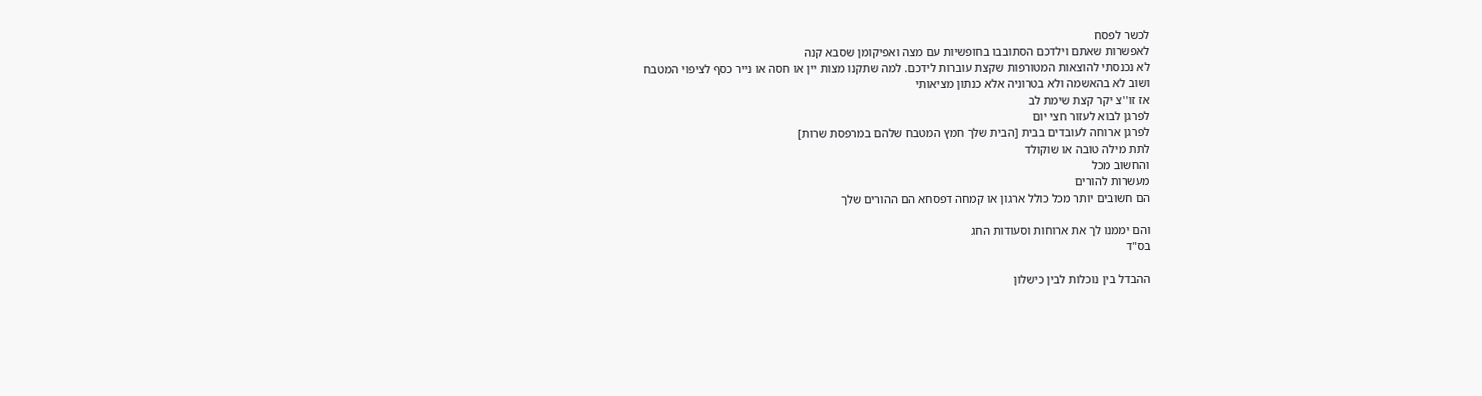לכשר לפסח
לאפשרות שאתם וילדכם הסתובבו בחופשיות עם מצה ואפיקומן שסבא קנה
לא נכנסתי להוצאות המטורפות שקצת עוברות לידכם. למה שתקנו מצות יין או חסה או נייר כסף לציפוי המטבח
ושוב לא בהאשמה ולא בטרוניה אלא כנתון מציאותי
אז זו''צ יקר קצת שימת לב
לפרגן לבוא לעזור חצי יום
לפרגן ארוחה לעובדים בבית [הבית שלך חמץ המטבח שלהם במרפסת שרות]
לתת מילה טובה או שוקולד
והחשוב מכל
מעשרות להורים
הם חשובים יותר מכל כולל ארגון או קמחה דפסחא הם ההורים שלך

והם יממנו לך את ארוחות וסעודות החג
בס"ד

ההבדל בין נוכלות לבין כישלון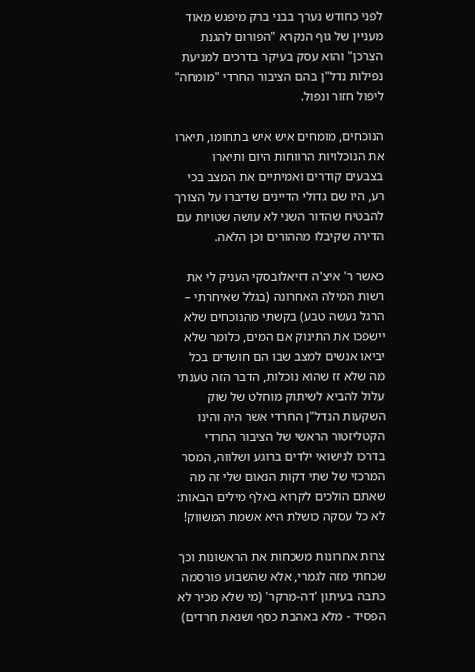לפני כחודש נערך בבני ברק מיפגש מאוד מעניין של גוף הנקרא "הפורום להגנת הצרכן" והוא עסק בעיקר בדרכים למניעת נפילות נדל"ן בהם הציבור החרדי "מומחה" ליפול חזור ונפול.

הנוכחים, מומחים איש איש בתחומו, תיארו את הנוכלויות הרווחות היום ותיארו בצבעים קודרים ואמיתיים את המצב בכי רע, היו שם גדולי הדיינים שדיברו על הצורך להבטיח שהדור השני לא עושה שטויות עם הדירה שקיבלו מההורים וכן הלאה.

כאשר ר' איצ'ה דזיאלובסקי העניק לי את רשות המילה האחרונה (בגלל שאיחרתי – הרגל נעשה טבע) בקשתי מהנוכחים שלא יישפכו את התינוק אם המים, כלומר שלא יביאו אנשים למצב שבו הם חושדים בכל מה שלא זז שהוא נוכלות, הדבר הזה טענתי עלול להביא לשיתוק מוחלט של שוק השקעות הנדל"ן החרדי אשר היה והינו הקטליזטור הראשי של הציבור החרדי בדרכו לנישואי ילדים ברוגע ושלווה, המסר המרכזי של שתי דקות הנאום שלי זה מה שאתם הולכים לקרוא באלף מילים הבאות: לא כל עסקה כושלת היא אשמת המשווק!

צרות אחרונות משכחות את הראשונות וכך שכחתי מזה לגמרי, אלא שהשבוע פורסמה כתבה בעיתון 'דה-מרקר' (מי שלא מכיר לא הפסיד - מלא באהבת כסף ושנאת חרדים)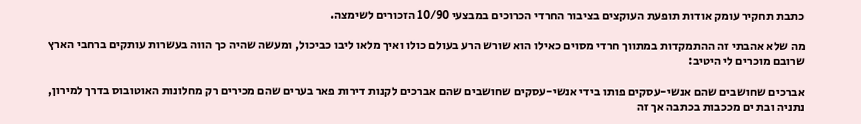כתבת תחקיר עומק אודות תופעת העוקצים בציבור החרדי הכרוכים במבצעי 10/90 הזכורים לשימצה.

מה שלא אהבתי זה ההתמקדות במתווך חרדי מסוים כאילו הוא שורש הרע בעולם כולו ואיך מלאו ליבו כביכול, ומעשה שהיה כך הווה בעשרות עותקים ברחבי הארץ שרובם מוכרים לי היטיב:

אברכים שחושבים שהם אנשי-עסקים פותו בידי אנשי-עסקים שחושבים שהם אברכים לקנות דירות פאר בערים שהם מכירים רק מחלונות האוטובוס בדרך למירון, נתניה ובת ים מככבות בכתבה אך זה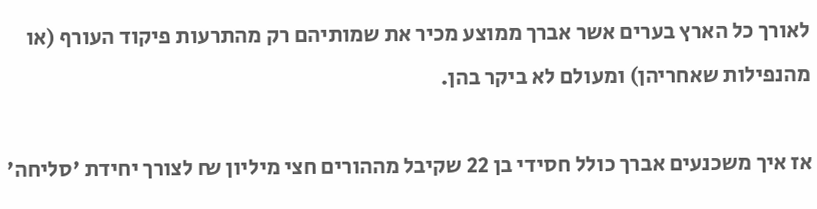לאורך כל הארץ בערים אשר אברך ממוצע מכיר את שמותיהם רק מהתרעות פיקוד העורף (או מהנפילות שאחריהן) ומעולם לא ביקר בהן.

אז איך משכנעים אברך כולל חסידי בן 22 שקיבל מההורים חצי מיליון ₪ לצורך יחידת 'סליחה'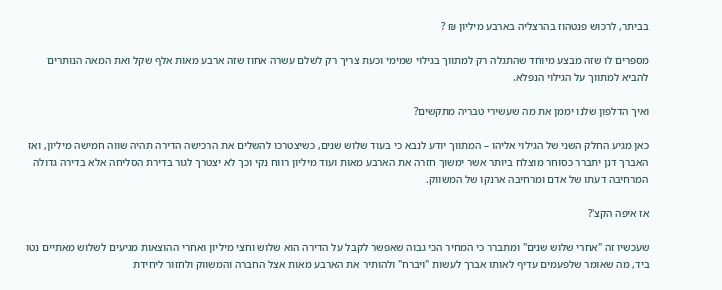בביתר, לרכוש פנטהוז בהרצליה בארבע מיליון ₪ ?

מספרים לו שזה מבצע מיוחד שהתגלה רק למתווך בגילוי שמימי וכעת צריך רק לשלם עשרה אחוז שזה ארבע מאות אלף שקל ואת המאה הנותרים להביא למתווך על הגילוי הנפלא.

ואיך הדלפון שלנו יממן את מה שעשירי טבריה מתקשים?

כאן מגיע החלק השני של הגילוי אליהו – המתווך יודע לנבא כי בעוד שלוש שנים, כשיצטרכו להשלים את הרכישה הדירה תהיה שווה חמישה מיליון, ואז האברך דנן יתברר כסוחר מוצלח ביותר אשר ימשוך חזרה את הארבע מאות ועוד מיליון רווח נקי וכך לא יצטרך לגור בדירת הסליחה אלא בדירה גדולה המרחיבה דעתו של אדם ומרחיבה ארנקו של המשווק.

אז איפה הקצ'?

שעכשיו זה "אחרי שלוש שנים" ומתברר כי המחיר הכי גבוה שאפשר לקבל על הדירה הוא שלוש וחצי מיליון ואחרי ההוצאות מגיעים לשלוש מאתיים נטו ביד, מה שאומר שלפעמים עדיף לאותו אברך לעשות "ויברח" ולהותיר את הארבע מאות אצל החברה והמשווק ולחזור ליחידת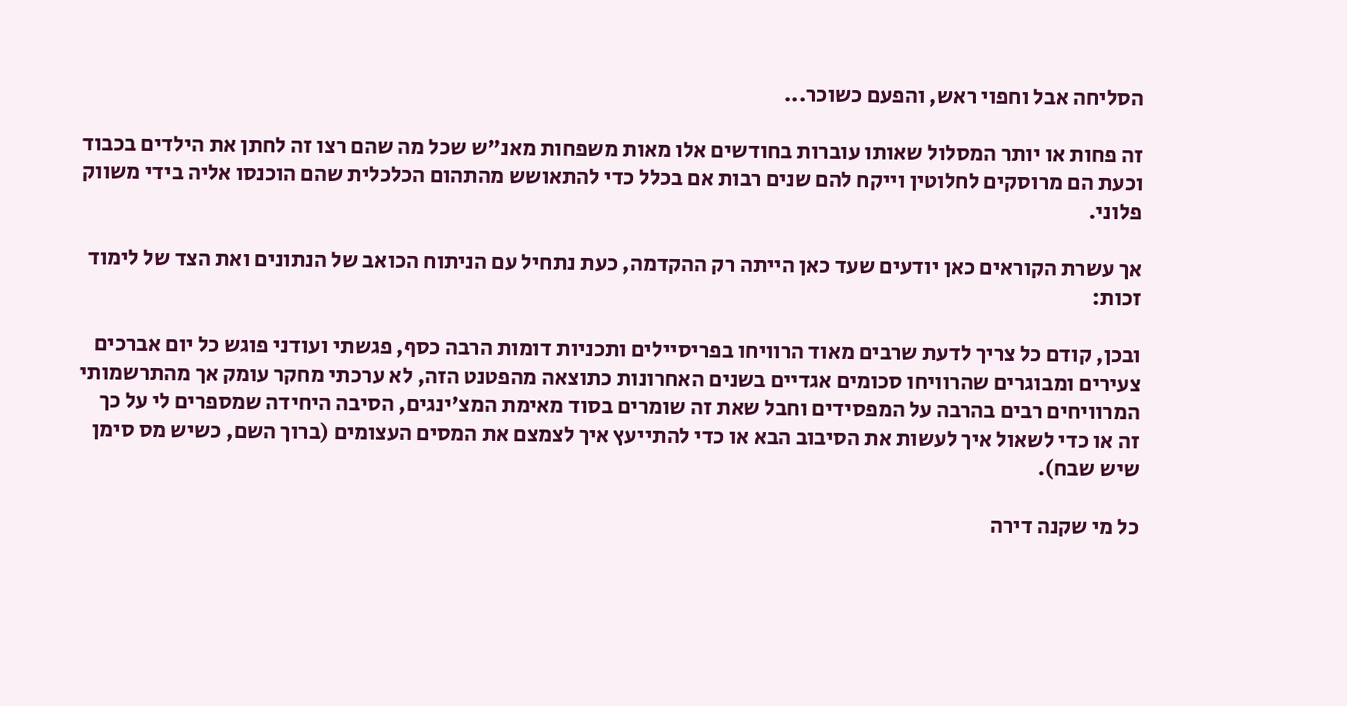הסליחה אבל וחפוי ראש, והפעם כשוכר...

זה פחות או יותר המסלול שאותו עוברות בחודשים אלו מאות משפחות מאנ"ש שכל מה שהם רצו זה לחתן את הילדים בכבוד וכעת הם מרוסקים לחלוטין וייקח להם שנים רבות אם בכלל כדי להתאושש מהתהום הכלכלית שהם הוכנסו אליה בידי משווק פלוני.

אך עשרת הקוראים כאן יודעים שעד כאן הייתה רק ההקדמה, כעת נתחיל עם הניתוח הכואב של הנתונים ואת הצד של לימוד זכות:

ובכן, קודם כל צריך לדעת שרבים מאוד הרוויחו בפריסיילים ותכניות דומות הרבה כסף, פגשתי ועודני פוגש כל יום אברכים צעירים ומבוגרים שהרוויחו סכומים אגדיים בשנים האחרונות כתוצאה מהפטנט הזה, לא ערכתי מחקר עומק אך מהתרשמותי המרוויחים רבים בהרבה על המפסידים וחבל שאת זה שומרים בסוד מאימת המצ'ינגים, הסיבה היחידה שמספרים לי על כך זה או כדי לשאול איך לעשות את הסיבוב הבא או כדי להתייעץ איך לצמצם את המסים העצומים (ברוך השם, כשיש מס סימן שיש שבח).

כל מי שקנה דירה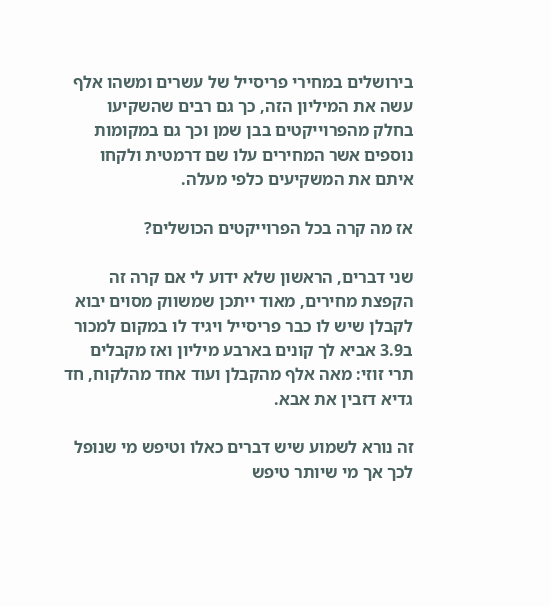בירושלים במחירי פריסייל של עשרים ומשהו אלף עשה את המיליון הזה, כך גם רבים שהשקיעו בחלק מהפרוייקטים בבן שמן וכך גם במקומות נוספים אשר המחירים עלו שם דרמטית ולקחו איתם את המשקיעים כלפי מעלה.

אז מה קרה בכל הפרוייקטים הכושלים?

שני דברים, הראשון שלא ידוע לי אם קרה זה הקפצת מחירים, מאוד ייתכן שמשווק מסוים יבוא לקבלן שיש לו כבר פריסייל ויגיד לו במקום למכור ב3.9 אביא לך קונים בארבע מיליון ואז מקבלים תרי זוזי: מאה אלף מהקבלן ועוד אחד מהלקוח, חד גדיא דזבין את אבא.

זה נורא לשמוע שיש דברים כאלו וטיפש מי שנופל לכך אך מי שיותר טיפש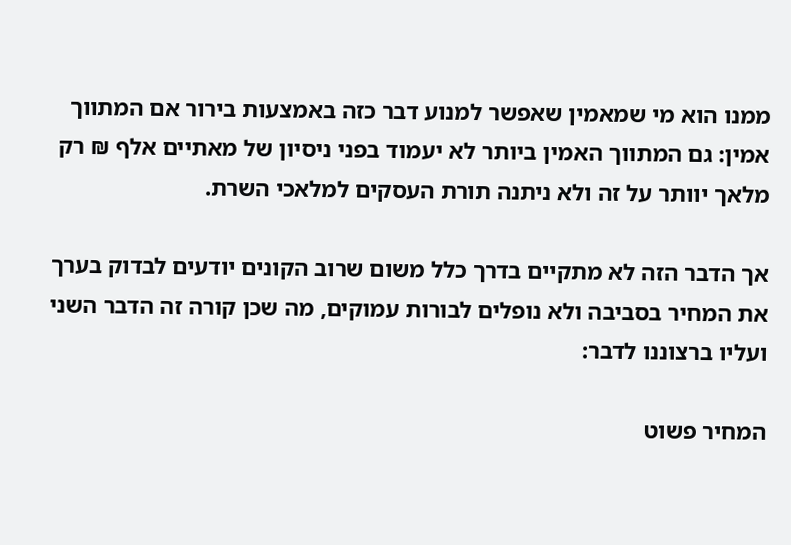ממנו הוא מי שמאמין שאפשר למנוע דבר כזה באמצעות בירור אם המתווך אמין: גם המתווך האמין ביותר לא יעמוד בפני ניסיון של מאתיים אלף ₪ רק מלאך יוותר על זה ולא ניתנה תורת העסקים למלאכי השרת.

אך הדבר הזה לא מתקיים בדרך כלל משום שרוב הקונים יודעים לבדוק בערך את המחיר בסביבה ולא נופלים לבורות עמוקים, מה שכן קורה זה הדבר השני ועליו ברצוננו לדבר:

המחיר פשוט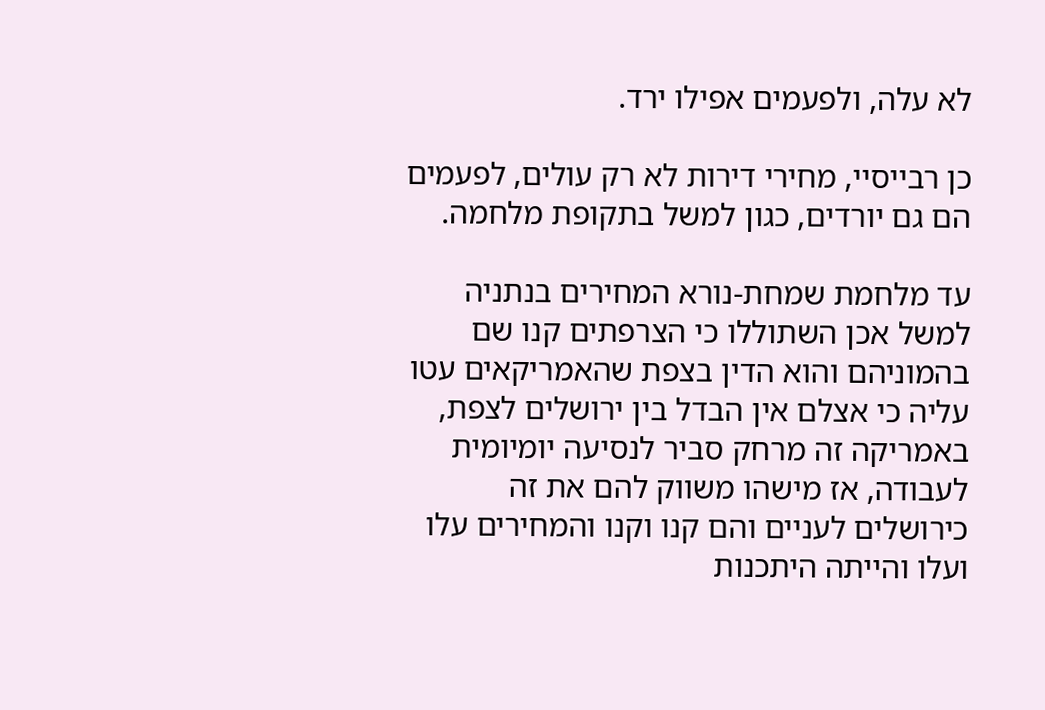לא עלה, ולפעמים אפילו ירד.

כן רבייסיי, מחירי דירות לא רק עולים, לפעמים הם גם יורדים, כגון למשל בתקופת מלחמה.

עד מלחמת שמחת-נורא המחירים בנתניה למשל אכן השתוללו כי הצרפתים קנו שם בהמוניהם והוא הדין בצפת שהאמריקאים עטו עליה כי אצלם אין הבדל בין ירושלים לצפת, באמריקה זה מרחק סביר לנסיעה יומיומית לעבודה, אז מישהו משווק להם את זה כירושלים לעניים והם קנו וקנו והמחירים עלו ועלו והייתה היתכנות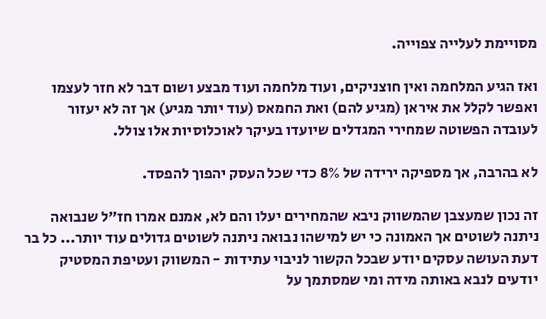מסויימת לעלייה צפוייה.

ואז הגיע המלחמה ואין חוצניקים, ועוד מלחמה ועוד מבצע ושום דבר לא חזר לעצמו ואפשר לקלל את איראן (מגיע להם) ואת החמאס (עוד יותר מגיע) אך זה לא יעזור לעובדה הפשוטה שמחירי המגדלים שיועדו בעיקר לאוכלוסיות אלו צולל.

לא בהרבה, אך מספיקה ירידה של 8% כדי שכל העסק יהפוך להפסד.

זה נכון שמעצבן שהמשווק ניבא שהמחירים יעלו והם לא, אמנם אמרו חז"ל שנבואה ניתנה לשוטים אך האמונה כי יש למישהו נבואה ניתנה לשוטים גדולים עוד יותר... כל בר דעת העושה עסקים יודע שבכל הקשור לניבוי עתידות - המשווק ועטיפת המסטיק יודעים לנבא באותה מידה ומי שמסתמך על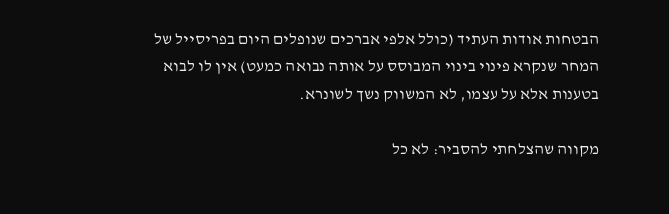הבטחות אודות העתיד (כולל אלפי אברכים שנופלים היום בפריסייל של המחר שנקרא פינוי בינוי המבוסס על אותה נבואה כמעט) אין לו לבוא בטענות אלא על עצמו, לא המשווק נשך לשונרא.

מקווה שהצלחתי להסביר: לא כל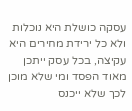עסקה כושלת היא נוכלות ולא כל ירידת מחירים היא עקיצה, בכל עסק ייתכן מאוד הפסד ומי שלא מוכן לכך שלא ייכנס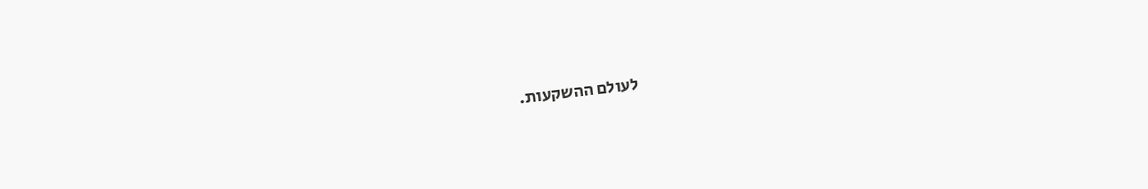לעולם ההשקעות.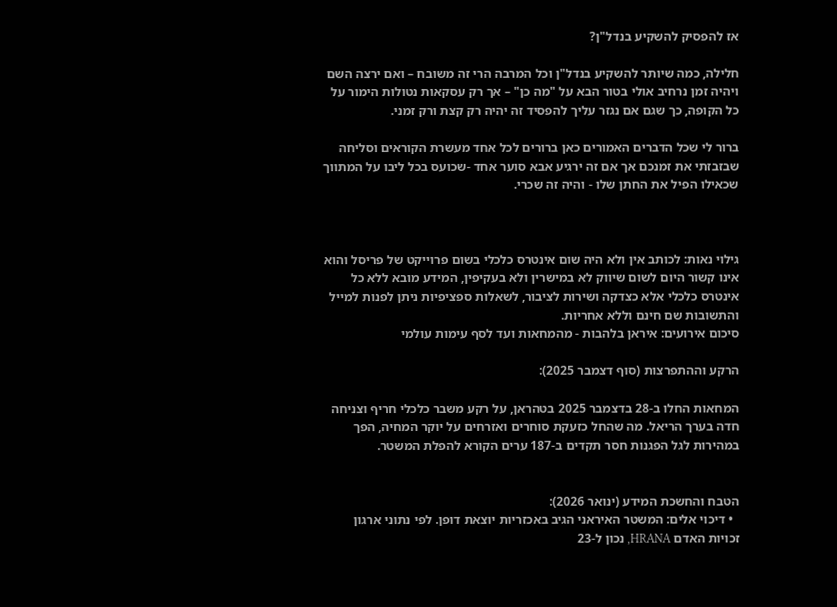אז להפסיק להשקיע בנדל"ן?

חלילה, כמה שיותר להשקיע בנדל"ן וכל המרבה הרי זה משובח – ואם ירצה השם ויהיה זמן נרחיב אולי בטור הבא על "מה כן" – אך רק עסקאות נטולות הימור על כל הקופה, כך שגם אם נגזר עליך להפסיד זה יהיה רק קצת ורק זמני.

ברור לי שכל הדברים האמורים כאן ברורים לכל אחד מעשרת הקוראים וסליחה שבזבזתי את זמנכם אך אם זה ירגיע אבא סוער אחד -שכועס בכל ליבו על המתווך שכאילו הפיל את החתן שלו - והיה זה שכרי.



גילוי נאות: לכותב אין ולא היה שום אינטרס כלכלי בשום פרוייקט של פריסל והוא אינו קשור היום לשום שיווק לא במישרין ולא בעקיפין, המידע מובא ללא כל אינטרס כלכלי אלא כצדקה ושירות לציבור, לשאלות ספציפיות ניתן לפנות למייל והתשובות שם חינם וללא אחריות.
סיכום אירועים: איראן בלהבות - מהמחאות ועד לסף עימות עולמי

הרקע וההתפרצות (סוף דצמבר 2025):

המחאות החלו ב-28 בדצמבר 2025 בטהראן, על רקע משבר כלכלי חריף וצניחה חדה בערך הריאל. מה שהחל כזעקת סוחרים ואזרחים על יוקר המחיה, הפך במהירות לגל הפגנות חסר תקדים ב-187 ערים הקורא להפלת המשטר.


הטבח והחשכת המידע (ינואר 2026):
  • דיכוי אלים: המשטר האיראני הגיב באכזריות יוצאת דופן. לפי נתוני ארגון זכויות האדם HRANA, נכון ל-23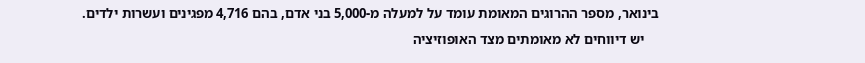בינואר, מספר ההרוגים המאומת עומד על למעלה מ-5,000 בני אדם, בהם 4,716 מפגינים ועשרות ילדים.
    יש דיווחים לא מאומתים מצד האופוזיציה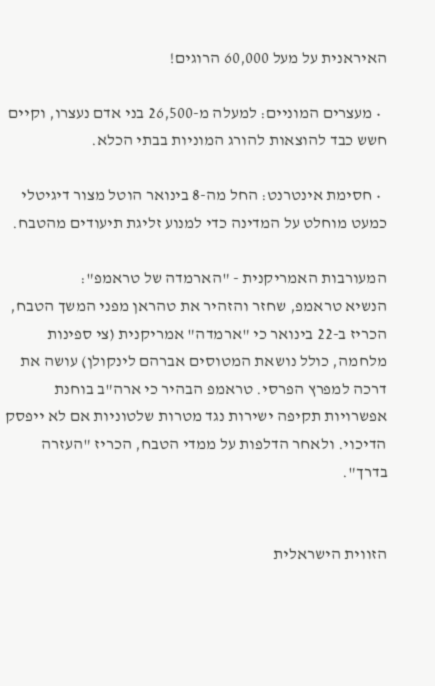האיראנית על מעל 60,000 הרוגים!

  • מעצרים המוניים: למעלה מ-26,500 בני אדם נעצרו, וקיים חשש כבד להוצאות להורג המוניות בבתי הכלא.

  • חסימת אינטרנט: החל מה-8 בינואר הוטל מצור דיגיטלי כמעט מוחלט על המדינה כדי למנוע זליגת תיעודים מהטבח.

המעורבות האמריקנית - "הארמדה של טראמפ":
הנשיא טראמפ, שחזר והזהיר את טהראן מפני המשך הטבח, הכריז ב-22 בינואר כי "ארמדה" אמריקנית (צי ספינות מלחמה, כולל נושאת המטוסים אברהם לינקולן) עושה את דרכה למפרץ הפרסי. טראמפ הבהיר כי ארה"ב בוחנת אפשרויות תקיפה ישירות נגד מטרות שלטוניות אם לא ייפסק הדיכוי. ולאחר הדלפות על ממדי הטבח, הכריז "העזרה בדרך".


הזווית הישראלית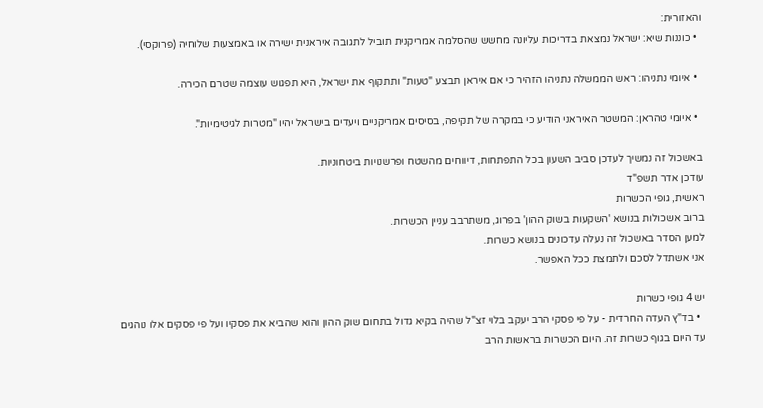והאזורית:
  • כוננות שיא: ישראל נמצאת בדריכות עליונה מחשש שהסלמה אמריקנית תוביל לתגובה איראנית ישירה או באמצעות שלוחיה (פרוקסי).

  • איומי נתניהו: ראש הממשלה נתניהו הזהיר כי אם איראן תבצע "טעות" ותתקוף את ישראל, היא תפגוש עוצמה שטרם הכירה.

  • איומי טהראן: המשטר האיראני הודיע כי במקרה של תקיפה, בסיסים אמריקניים ויעדים בישראל יהיו "מטרות לגיטימיות".

באשכול זה נמשיך לעדכן סביב השעון בכל התפתחות, דיווחים מהשטח ופרשנויות ביטחוניות.
עודכן אדר תשפ"ד
ראשית, גופי הכשרות
ברוב אשכולות בנושא 'השקעות בשוק ההון' בפרוג, משתרבב עניין הכשרות.
למען הסדר באשכול זה נעלה עדכונים בנושא כשרות.
אני אשתדל לסכם ולתמצת ככל האפשר.

יש 4 גופי כשרות
  • בד"ץ העדה החרדית - על פי פסקי הרב יעקב בלוי זצ"ל שהיה בקיא גדול בתחום שוק ההון והוא שהביא את פסקיו ועל פי פסקים אלו נוהגים עד היום בגוף כשרות זה. היום הכשרות בראשות הרב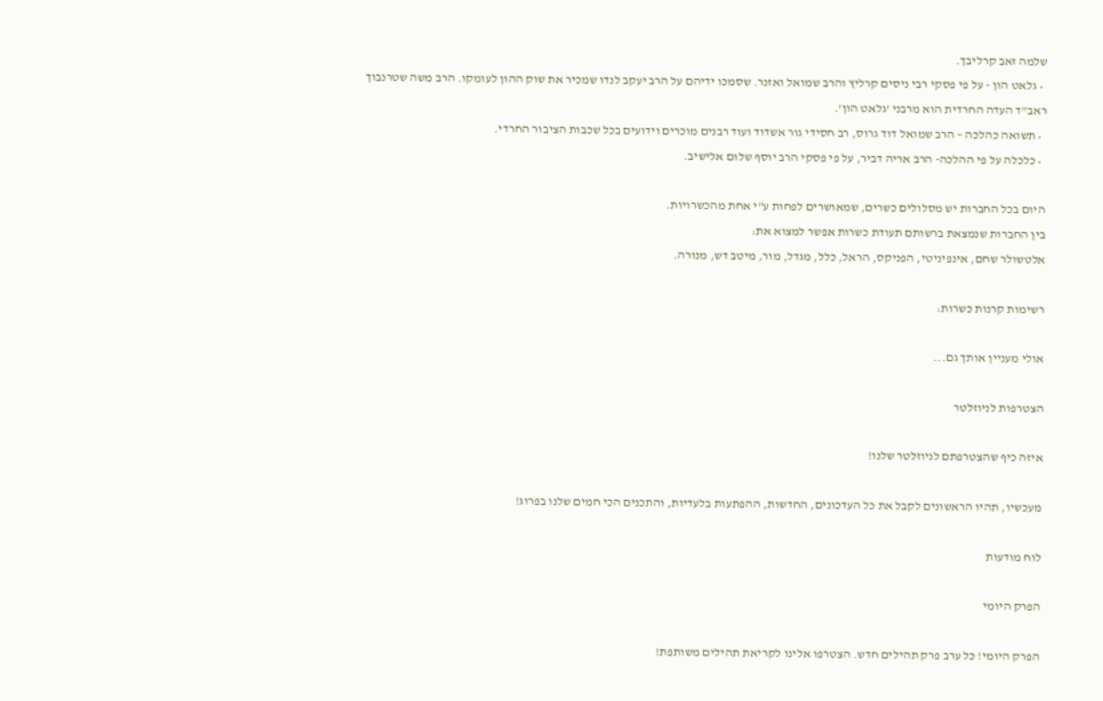שלמה זאב קרליבך.
  • גלאט הון - על פי פסקי רבי ניסים קרליץ והרב שמואל ואזנר. שסמכו ידיהם על הרב יעקב לנדו שמכיר את שוק ההון לעומקו. הרב משה שטרנבוך ראב"ד העדה החרדית הוא מרבני 'גלאט הון'.
  • תשואה כהלכה – הרב שמואל דוד גרוס, רב חסידי גור אשדוד ועוד רבנים מוכרים וידועים בכל שכבות הציבור החרדי.
  • כלכלה על פי ההלכה- הרב אריה דביר, על פי פסקי הרב יוסף שלום אלישיב.

היום בכל החברות יש מסלולים כשרים, שמאושרים לפחות ע"י אחת מהכשרויות.
בין החברות שנמצאת ברשותם תעודת כשרות אפשר למצוא את:
אלטשולר שחם, אינפיניטי, הפניקס, הראל, כלל, מגדל, מור, מיטב דש, מנורה.

רשימות קרנות כשרות:

אולי מעניין אותך גם...

הצטרפות לניוזלטר

איזה כיף שהצטרפתם לניוזלטר שלנו!

מעכשיו, תהיו הראשונים לקבל את כל העדכונים, החדשות, ההפתעות בלעדיות, והתכנים הכי חמים שלנו בפרוג!

לוח מודעות

הפרק היומי

הפרק היומי! כל ערב פרק תהילים חדש. הצטרפו אלינו לקריאת תהילים משותפת!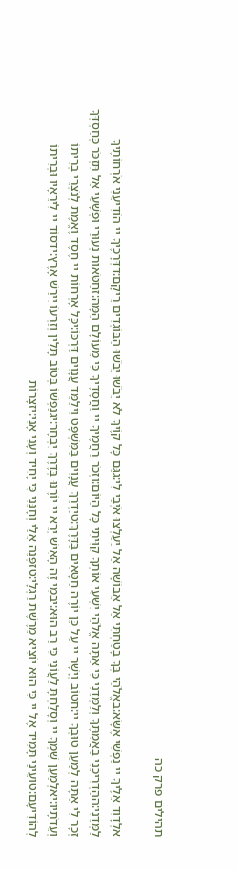תהילים פרק כה

אלְדָוִד אֵלֶיךָ יי נַפְשִׁי אֶשָּׂא:באֱלֹהַי בְּךָ בָטַחְתִּי אַל אֵבוֹשָׁה אַל יַעַלְצוּ אֹיְבַי לִי:גגַּם כָּל קוֶֹיךָ לֹא יֵבֹשׁוּ יֵבֹשׁוּ הַבּוֹגְדִים רֵיקָם:דדְּרָכֶיךָ יי הוֹדִיעֵנִי אֹרְחוֹתֶיךָ לַמְּדֵנִי:ההַדְרִיכֵנִי בַאֲמִתֶּךָ וְלַמְּדֵנִי כִּי אַתָּה אֱלֹהֵי יִשְׁעִי אוֹתְךָ קִוִּיתִי כָּל הַיּוֹם:וזְכֹר רַחֲמֶיךָ יי וַחֲסָדֶיךָ כִּי מֵעוֹלָם הֵמָּה:זחַטֹּאות נְעוּרַי וּפְשָׁעַי אַל תִּזְכֹּר כְּחַסְדְּךָ זְכָר לִי אַתָּה לְמַעַן טוּבְךָ יי:חטוֹב וְיָשָׁר יי עַל כֵּן יוֹרֶה חַטָּאִים בַּדָּרֶךְ:טיַדְרֵךְ עֲנָוִים בַּמִּשְׁפָּט וִילַמֵּד עֲנָוִים דַּרְכּוֹ:יכָּל אָרְחוֹת יי חֶסֶד וֶאֱמֶת לְנֹצְרֵי בְרִיתוֹ וְעֵדֹתָיו:יאלְמַעַן שִׁמְךָ יי וְסָלַחְתָּ לַעֲוֹנִי כִּי רַב הוּא:יבמִי זֶה הָאִישׁ יְרֵא יי יוֹרֶנּוּ בְּדֶרֶךְ יִבְחָר:יגנַפְשׁוֹ בְּטוֹב תָּלִין וְזַרְעוֹ יִירַשׁ אָרֶץ:ידסוֹד יי לִירֵאָיו וּבְרִיתוֹ לְהוֹדִיעָם:טועֵינַי תָּמִיד אֶל יי כִּי הוּא יוֹצִיא מֵרֶשֶׁת רַגְלָי:טזפְּנֵה אֵלַי וְחָנֵּנִי כִּי יָחִיד וְעָנִי אָנִי:יזצָרוֹת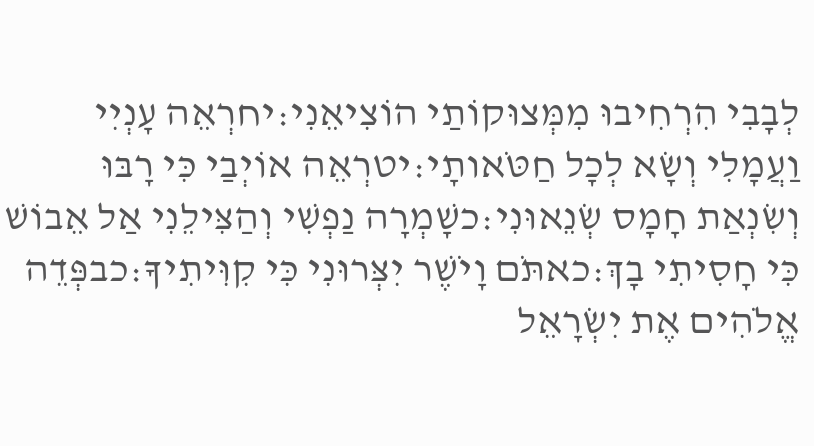לְבָבִי הִרְחִיבוּ מִמְּצוּקוֹתַי הוֹצִיאֵנִי:יחרְאֵה עָנְיִי וַעֲמָלִי וְשָׂא לְכָל חַטֹּאותָי:יטרְאֵה אוֹיְבַי כִּי רָבּוּ וְשִׂנְאַת חָמָס שְׂנֵאוּנִי:כשָׁמְרָה נַפְשִׁי וְהַצִּילֵנִי אַל אֵבוֹשׁ כִּי חָסִיתִי בָךְ:כאתֹּם וָיֹשֶׁר יִצְּרוּנִי כִּי קִוִּיתִיךָ:כבפְּדֵה אֱלֹהִים אֶת יִשְׂרָאֵל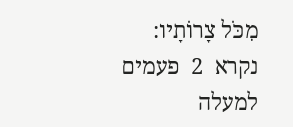מִכֹּל צָרוֹתָיו:
נקרא  2  פעמים
למעלה